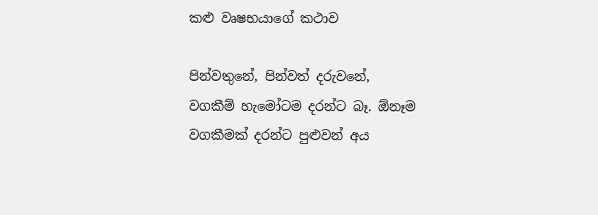කළු වෘෂභයාගේ කථාව

පින්වතුනේ, පින්වත් දරුවනේ,
වගකීම් හැමෝටම දරන්ට බෑ. ඕනෑම වගකීමක් දරන්ට පුළුවන් අය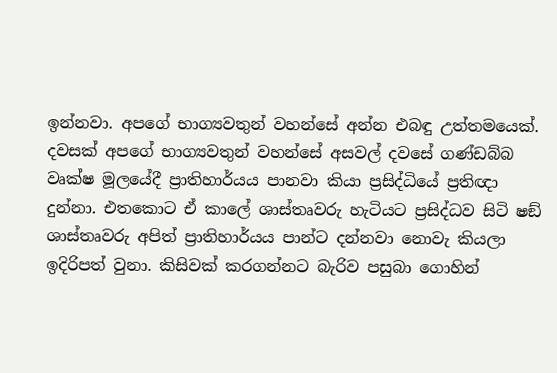ඉන්නවා. අපගේ භාග්‍යවතුන් වහන්සේ අන්න එබඳු උත්තමයෙක්. දවසක් අපගේ භාග්‍යවතුන් වහන්සේ අසවල් දවසේ ගණ්ඩබ්බ වෘක්ෂ මූලයේදී ප්‍රාතිහාර්යය පානවා කියා ප්‍රසිද්ධියේ ප්‍රතිඥා දුන්නා. එතකොට ඒ කාලේ ශාස්තෘවරු හැටියට ප්‍රසිද්ධව සිටි ෂඞ් ශාස්තෘවරු අපිත් ප්‍රාතිහාර්යය පාන්ට දන්නවා නොවැ කියලා ඉදිරිපත් වුනා. කිසිවක් කරගන්නට බැරිව පසුබා ගොහින්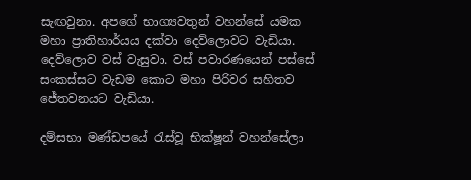සැඟවුනා. අපගේ භාග්‍යවතුන් වහන්සේ යමක මහා ප්‍රාතිහාර්යය දක්වා දෙව්ලොවට වැඩියා. දෙව්ලොව වස් වැසුවා. වස් පවාරණයෙන් පස්සේ සංකස්සට වැඩම කොට මහා පිරිවර සහිතව ජේතවනයට වැඩියා.

දම්සභා මණ්ඩපයේ රැස්වූ භික්ෂූන් වහන්සේලා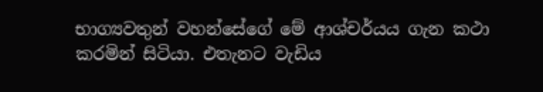භාග්‍යවතුන් වහන්සේගේ මේ ආශ්චර්යය ගැන කථා කරමින් සිටියා. එතැනට වැඩිය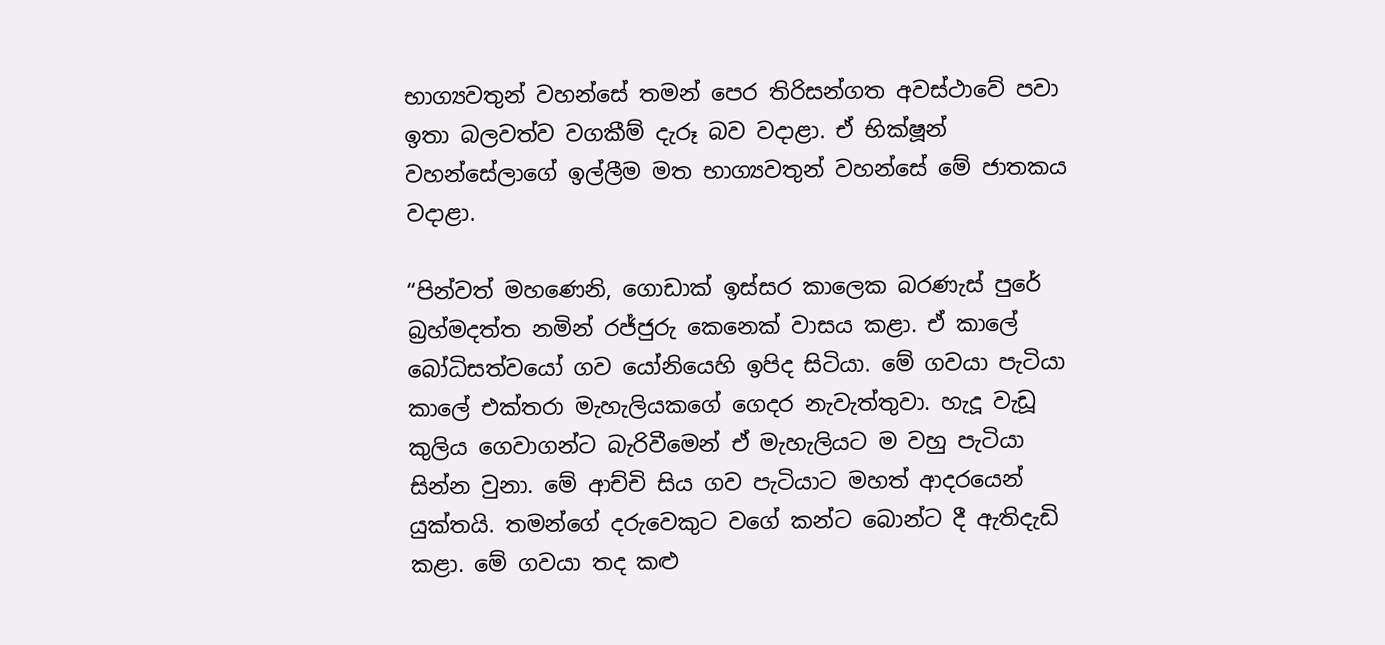භාග්‍යවතුන් වහන්සේ තමන් පෙර තිරිසන්ගත අවස්ථාවේ පවා ඉතා බලවත්ව වගකීම් දැරූ බව වදාළා. ඒ භික්ෂූන් වහන්සේලාගේ ඉල්ලීම මත භාග්‍යවතුන් වහන්සේ මේ ජාතකය වදාළා.

“පින්වත් මහණෙනි, ගොඩාක් ඉස්සර කාලෙක බරණැස් පුරේ බ්‍රහ්මදත්ත නමින් රජ්ජුරු කෙනෙක් වාසය කළා. ඒ කාලේ බෝධිසත්වයෝ ගව යෝනියෙහි ඉපිද සිටියා. මේ ගවයා පැටියා කාලේ එක්තරා මැහැලියකගේ ගෙදර නැවැත්තුවා. හැදූ වැඩූ කුලිය ගෙවාගන්ට බැරිවීමෙන් ඒ මැහැලියට ම වහු පැටියා සින්න වුනා. මේ ආච්චි සිය ගව පැටියාට මහත් ආදරයෙන් යුක්තයි. තමන්ගේ දරුවෙකුට වගේ කන්ට බොන්ට දී ඇතිදැඩි කළා. මේ ගවයා තද කළු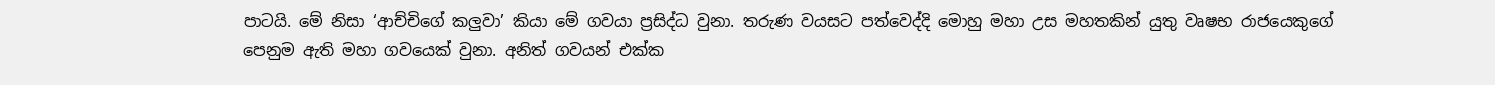පාටයි. මේ නිසා ‘ආච්චිගේ කලුවා’ කියා මේ ගවයා ප්‍රසිද්ධ වුනා. තරුණ වයසට පත්වෙද්දි මොහු මහා උස මහතකින් යුතු වෘෂභ රාජයෙකුගේ පෙනුම ඇති මහා ගවයෙක් වුනා. අනිත් ගවයන් එක්ක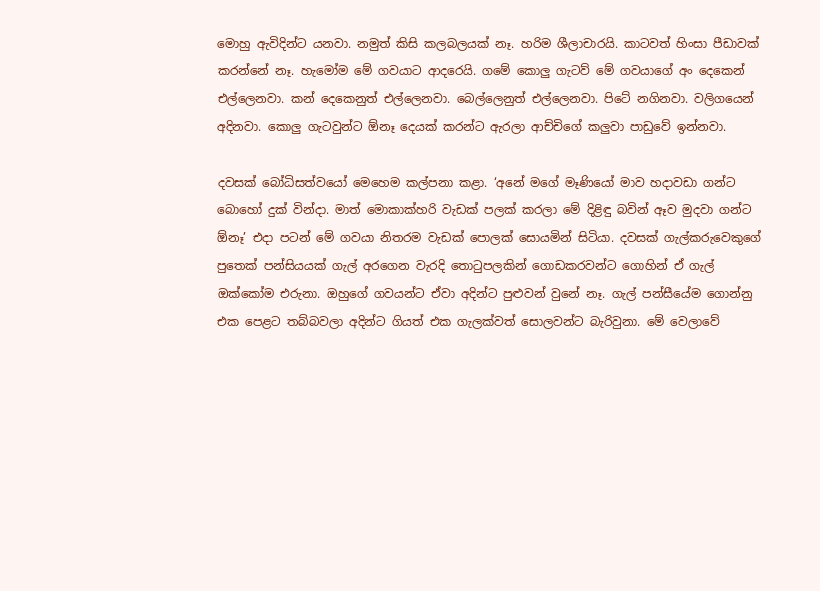මොහු ඇවිදින්ට යනවා. නමුත් කිසි කලබලයක් නෑ. හරිම ශීලාචාරයි. කාටවත් හිංසා පීඩාවක් කරන්නේ නෑ. හැමෝම මේ ගවයාට ආදරෙයි. ගමේ කොලු ගැටව් මේ ගවයාගේ අං දෙකෙන් එල්ලෙනවා. කන් දෙකෙනුත් එල්ලෙනවා. බෙල්ලෙනුත් එල්ලෙනවා. පිටේ නගිනවා. වලිගයෙන් අදිනවා. කොලු ගැටවුන්ට ඕනෑ දෙයක් කරන්ට ඇරලා ආච්චිගේ කලුවා පාඩුවේ ඉන්නවා.

දවසක් බෝධිසත්වයෝ මෙහෙම කල්පනා කළා. ‘අනේ මගේ මෑණියෝ මාව හදාවඩා ගන්ට බොහෝ දුක් වින්දා. මාත් මොකාක්හරි වැඩක් පලක් කරලා මේ දිළිඳු බවින් ඈව මුදවා ගන්ට ඕනෑ’ එදා පටන් මේ ගවයා නිතරම වැඩක් පොලක් සොයමින් සිටියා. දවසක් ගැල්කරුවෙකුගේ පුතෙක් පන්සියයක් ගැල් අරගෙන වැරදි තොටුපලකින් ගොඩකරවන්ට ගොහින් ඒ ගැල් ඔක්කෝම එරුනා. ඔහුගේ ගවයන්ට ඒවා අදින්ට පුළුවන් වුනේ නෑ. ගැල් පන්සීයේම ගොන්නු එක පෙළට තබ්බවලා අදින්ට ගියත් එක ගැලක්වත් සොලවන්ට බැරිවුනා. මේ වෙලාවේ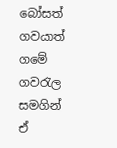බෝසත් ගවයාත් ගමේ ගවරැල සමගින් ඒ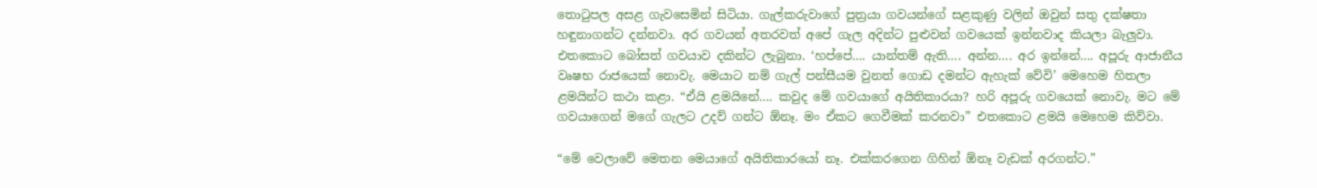තොටුපල අසළ ගැවසෙමින් සිටියා. ගැල්කරුවාගේ පුත්‍රයා ගවයන්ගේ සළකුණු වලින් ඔවුන් සතු දක්ෂතා හඳුනාගන්ට දන්නවා. අර ගවයන් අතරවත් අපේ ගැල අදින්ට පුළුවන් ගවයෙක් ඉන්නවාද කියලා බැලුවා. එතකොට බෝසත් ගවයාව දකින්ට ලැබුනා. ‘හප්පේ…. යාන්තම් ඇති…. අන්න…. අර ඉන්නේ…. අපූරු ආජානීය වෘෂභ රාජයෙක් නොවැ. මෙයාට නම් ගැල් පන්සීයම වුනත් ගොඩ දමන්ට ඇහැක් වේවි’ මෙහෙම හිතලා ළමයින්ට කථා කළා. “ඒයි ළමයිනේ…. කවුද මේ ගවයාගේ අයිතිකාරයා? හරි අපූරු ගවයෙක් නොවැ. මට මේ ගවයාගෙන් මගේ ගැලට උදව් ගන්ට ඕනෑ. මං ඒකට ගෙවීමක් කරනවා” එතකොට ළමයි මෙහෙම කිව්වා.

“මේ වෙලාවේ මෙතන මෙයාගේ අයිතිකාරයෝ නෑ. එක්කරගෙන ගිහින් ඕනෑ වැඩක් අරගන්ට.”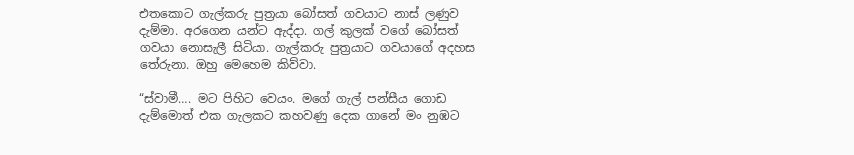එතකොට ගැල්කරු පුත්‍රයා බෝසත් ගවයාට නාස් ලණුව දැම්මා. අරගෙන යන්ට ඇද්දා. ගල් කුලක් වගේ බෝසත් ගවයා නොසැලී සිටියා. ගැල්කරු පුත්‍රයාට ගවයාගේ අදහස තේරුනා. ඔහු මෙහෙම කිව්වා.

“ස්වාමී…. මට පිහිට වෙයං. මගේ ගැල් පන්සීය ගොඩ දැම්මොත් එක ගැලකට කහවණු දෙක ගානේ මං නුඹට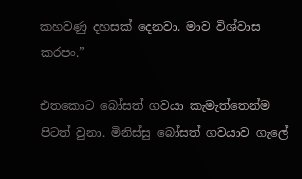කහවණු දහසක් දෙනවා. මාව විශ්වාස කරපං.”

එතකොට බෝසත් ගවයා කැමැත්තෙන්ම පිටත් වුනා. මිනිස්සු බෝසත් ගවයාව ගැලේ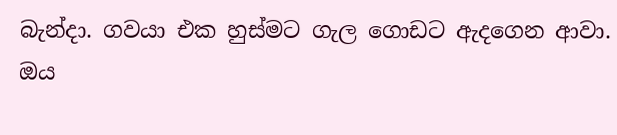බැන්දා. ගවයා එක හුස්මට ගැල ගොඩට ඇදගෙන ආවා. ඔය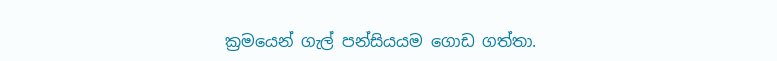ක්‍රමයෙන් ගැල් පන්සියයම ගොඩ ගත්තා.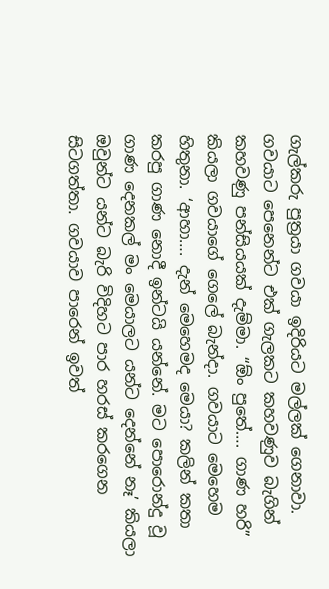ගැල්කරු පුත්‍රයා ගවයා ඉදිරියට මල්ලක් ගෙනාවා. ගවයාට පෙනෙන්ට එක් ගැලකට කහවණුව බැගින් කහවණු පන්සියයක් දැම්මා. “ඕං පුතේ…. ගාණ හරි” කියලා ගවයාගේ ගෙලේ බැන්දා. ගවයාට මෙහෙම හිතුනා. ‘ආහා…. දැන් මෙහෙමද මෙයා? කලින් කතා කරපු ගාණ නොදී ඉන්ටයි යන්නේ. මට පොරොන්දු වූ ගාණ දෙනකල් මං මෙයාලට යන්ට දෙන්නේ නෑ’ කියලා ඔවුන්ට යන්ට බැරි විදිහට පාර හරස් කරගෙන සිටගත්තා. ගවයාව පාරෙන් ඉවත්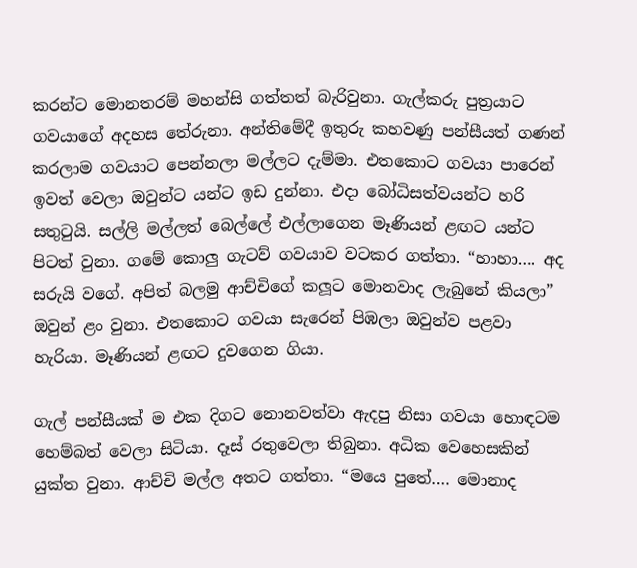කරන්ට මොනතරම් මහන්සි ගත්තත් බැරිවුනා. ගැල්කරු පුත්‍රයාට ගවයාගේ අදහස තේරුනා. අන්තිමේදී ඉතුරු කහවණු පන්සීයත් ගණන් කරලාම ගවයාට පෙන්නලා මල්ලට දැම්මා. එතකොට ගවයා පාරෙන් ඉවත් වෙලා ඔවුන්ට යන්ට ඉඩ දුන්නා. එදා බෝධිසත්වයන්ට හරි සතුටුයි. සල්ලි මල්ලත් බෙල්ලේ එල්ලාගෙන මෑණියන් ළඟට යන්ට පිටත් වුනා. ගමේ කොලු ගැටව් ගවයාව වටකර ගත්තා. “හාහා…. අද සරුයි වගේ. අපිත් බලමු ආච්චිගේ කලූට මොනවාද ලැබුනේ කියලා” ඔවුන් ළං වුනා. එතකොට ගවයා සැරෙන් පිඹලා ඔවුන්ව පළවා හැරියා. මෑණියන් ළඟට දුවගෙන ගියා.

ගැල් පන්සීයක් ම එක දිගට නොනවත්වා ඇදපු නිසා ගවයා හොඳටම හෙම්බත් වෙලා සිටියා. දෑස් රතුවෙලා තිබුනා. අධික වෙහෙසකින් යුක්ත වුනා. ආච්චි මල්ල අතට ගත්තා. “මයෙ පුතේ…. මොනාද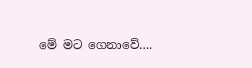මේ මට ගෙනාවේ….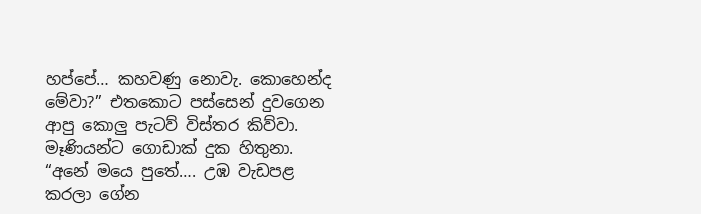හප්පේ… කහවණු නොවැ. කොහෙන්ද මේවා?” එතකොට පස්සෙන් දුවගෙන ආපු කොලු පැටව් විස්තර කිව්වා. මෑණියන්ට ගොඩාක් දුක හිතුනා. “අනේ මයෙ පුතේ…. උඹ වැඩපළ කරලා ගේන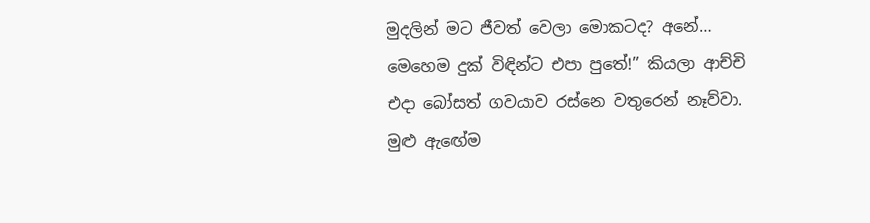මුදලින් මට ජීවත් වෙලා මොකටද? අනේ… මෙහෙම දුක් විඳින්ට එපා පුතේ!” කියලා ආච්චි එදා බෝසත් ගවයාව රස්නෙ වතුරෙන් නෑව්වා. මුළු ඇඟේම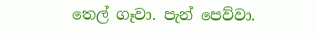තෙල් ගෑවා. පැන් පෙව්වා.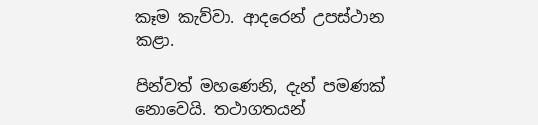කෑම කැව්වා. ආදරෙන් උපස්ථාන කළා.

පින්වත් මහණෙනි, දැන් පමණක් නොවෙයි. තථාගතයන්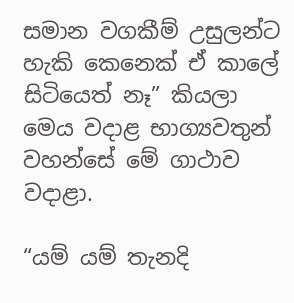සමාන වගකීම් උසුලන්ට හැකි කෙනෙක් ඒ කාලේ සිටියෙත් නෑ” කියලා මෙය වදාළ භාග්‍යවතුන් වහන්සේ මේ ගාථාව වදාළා.

“යම් යම් තැනදි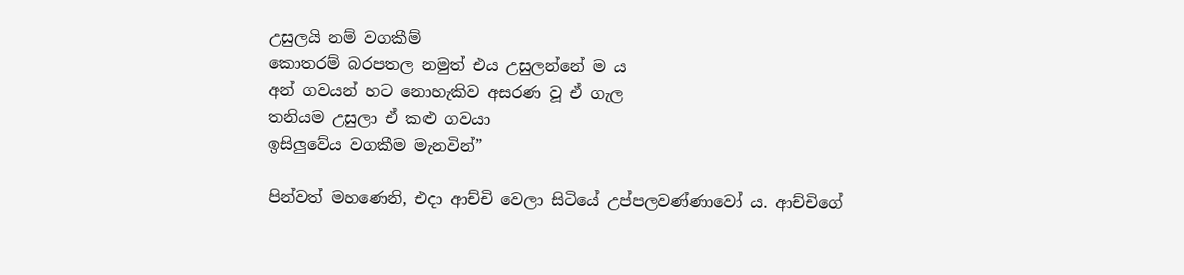උසුලයි නම් වගකීම්
කොතරම් බරපතල නමුත් එය උසුලන්නේ ම ය
අන් ගවයන් හට නොහැකිව අසරණ වූ ඒ ගැල
තනියම උසුලා ඒ කළු ගවයා
ඉසිලුවේය වගකීම මැනවින්”

පින්වත් මහණෙනි, එදා ආච්චි වෙලා සිටියේ උප්පලවණ්ණාවෝ ය. ආච්චිගේ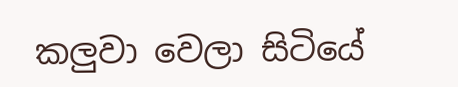කලුවා වෙලා සිටියේ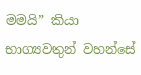මමයි” කියා භාග්‍යවතුන් වහන්සේ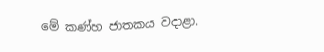මේ කණ්හ ජාතකය වදාළා.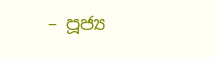– පූජ්‍ය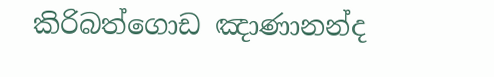කිරිබත්ගොඩ ඤාණානන්ද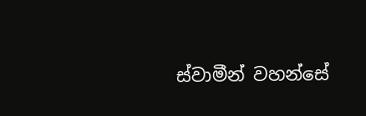ස්වාමීන් වහන්සේ